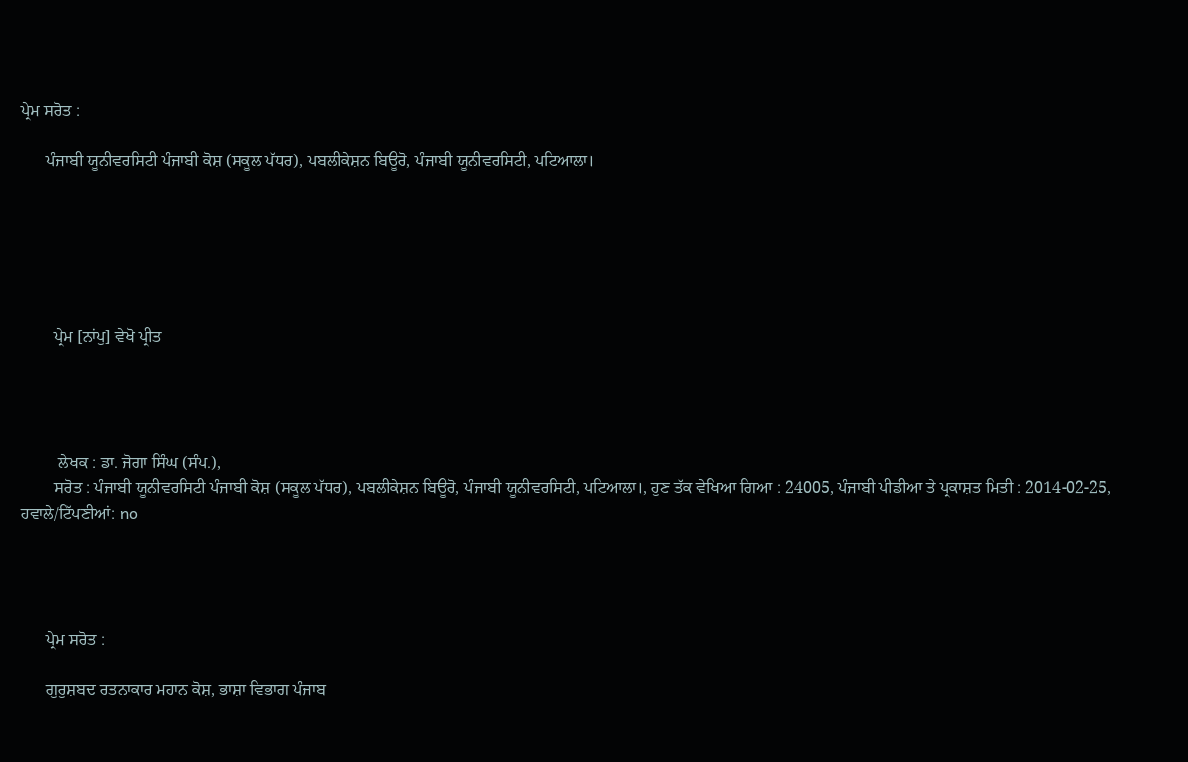ਪ੍ਰੇਮ ਸਰੋਤ :

      ਪੰਜਾਬੀ ਯੂਨੀਵਰਸਿਟੀ ਪੰਜਾਬੀ ਕੋਸ਼ (ਸਕੂਲ ਪੱਧਰ), ਪਬਲੀਕੇਸ਼ਨ ਬਿਊਰੋ, ਪੰਜਾਬੀ ਯੂਨੀਵਰਸਿਟੀ, ਪਟਿਆਲਾ।






        ਪ੍ਰੇਮ [ਨਾਂਪੁ] ਵੇਖੋ ਪ੍ਰੀਤ




         ਲੇਖਕ : ਡਾ. ਜੋਗਾ ਸਿੰਘ (ਸੰਪ.),
        ਸਰੋਤ : ਪੰਜਾਬੀ ਯੂਨੀਵਰਸਿਟੀ ਪੰਜਾਬੀ ਕੋਸ਼ (ਸਕੂਲ ਪੱਧਰ), ਪਬਲੀਕੇਸ਼ਨ ਬਿਊਰੋ, ਪੰਜਾਬੀ ਯੂਨੀਵਰਸਿਟੀ, ਪਟਿਆਲਾ।, ਹੁਣ ਤੱਕ ਵੇਖਿਆ ਗਿਆ : 24005, ਪੰਜਾਬੀ ਪੀਡੀਆ ਤੇ ਪ੍ਰਕਾਸ਼ਤ ਮਿਤੀ : 2014-02-25, ਹਵਾਲੇ/ਟਿੱਪਣੀਆਂ: no




      ਪ੍ਰੇਮ ਸਰੋਤ :

      ਗੁਰੁਸ਼ਬਦ ਰਤਨਾਕਾਰ ਮਹਾਨ ਕੋਸ਼, ਭਾਸ਼ਾ ਵਿਭਾਗ ਪੰਜਾਬ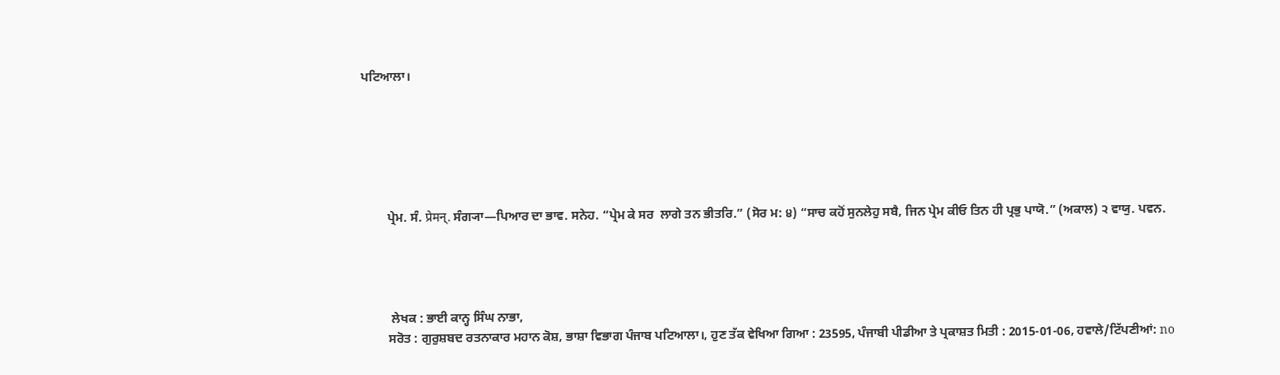ਪਟਿਆਲਾ।






        ਪ੍ਰੇਮ. ਸੰ. प्रेमन्. ਸੰਗ੍ਯਾ—ਪਿਆਰ ਦਾ ਭਾਵ. ਸਨੇਹ. “ਪ੍ਰੇਮ ਕੇ ਸਰ  ਲਾਗੇ ਤਨ ਭੀਤਰਿ.” (ਸੋਰ ਮ: ੪) “ਸਾਚ ਕਹੋਂ ਸੁਨਲੇਹੁ ਸਬੈ, ਜਿਨ ਪ੍ਰੇਮ ਕੀਓ ਤਿਨ ਹੀ ਪ੍ਰਭੁ ਪਾਯੋ.” (ਅਕਾਲ) ੨ ਵਾਯੁ. ਪਵਨ.




         ਲੇਖਕ : ਭਾਈ ਕਾਨ੍ਹ ਸਿੰਘ ਨਾਭਾ,
        ਸਰੋਤ : ਗੁਰੁਸ਼ਬਦ ਰਤਨਾਕਾਰ ਮਹਾਨ ਕੋਸ਼, ਭਾਸ਼ਾ ਵਿਭਾਗ ਪੰਜਾਬ ਪਟਿਆਲਾ।, ਹੁਣ ਤੱਕ ਵੇਖਿਆ ਗਿਆ : 23595, ਪੰਜਾਬੀ ਪੀਡੀਆ ਤੇ ਪ੍ਰਕਾਸ਼ਤ ਮਿਤੀ : 2015-01-06, ਹਵਾਲੇ/ਟਿੱਪਣੀਆਂ: no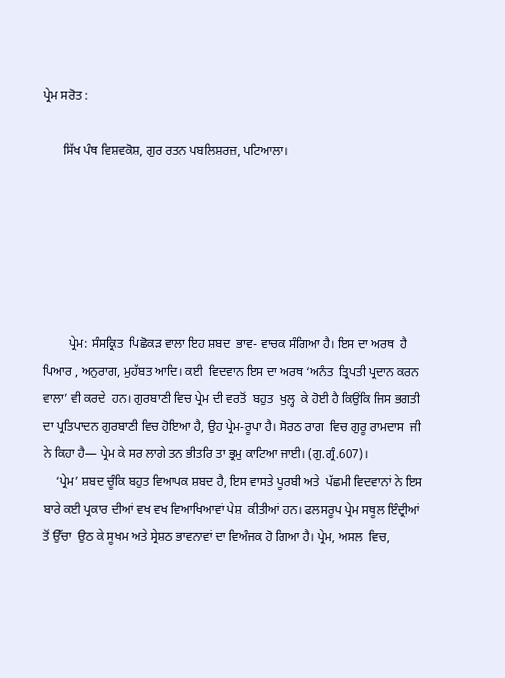ਪ੍ਰੇਮ ਸਰੋਤ :

      ਸਿੱਖ ਪੰਥ ਵਿਸ਼ਵਕੋਸ਼, ਗੁਰ ਰਤਨ ਪਬਲਿਸ਼ਰਜ਼, ਪਟਿਆਲਾ।






        ਪ੍ਰੇਮ: ਸੰਸਕ੍ਰਿਤ  ਪਿਛੋਕੜ ਵਾਲਾ ਇਹ ਸ਼ਬਦ  ਭਾਵ- ਵਾਚਕ ਸੰਗਿਆ ਹੈ। ਇਸ ਦਾ ਅਰਥ  ਹੈ ਪਿਆਰ , ਅਨੁਰਾਗ, ਮੁਹੱਬਤ ਆਦਿ। ਕਈ  ਵਿਦਵਾਨ ਇਸ ਦਾ ਅਰਥ ‘ਅਨੰਤ  ਤ੍ਰਿਪਤੀ ਪ੍ਰਦਾਨ ਕਰਨ ਵਾਲਾ’ ਵੀ ਕਰਦੇ  ਹਨ। ਗੁਰਬਾਣੀ ਵਿਚ ਪ੍ਰੇਮ ਦੀ ਵਰਤੋਂ  ਬਹੁਤ  ਖੁਲ੍ਹ  ਕੇ ਹੋਈ ਹੈ ਕਿਉਂਕਿ ਜਿਸ ਭਗਤੀ  ਦਾ ਪ੍ਰਤਿਪਾਦਨ ਗੁਰਬਾਣੀ ਵਿਚ ਹੋਇਆ ਹੈ, ਉਹ ਪ੍ਰੇਮ-ਰੂਪਾ ਹੈ। ਸੋਰਠ ਰਾਗ  ਵਿਚ ਗੁਰੂ ਰਾਮਦਾਸ  ਜੀ ਨੇ ਕਿਹਾ ਹੈ— ਪ੍ਰੇਮ ਕੇ ਸਰ ਲਾਗੇ ਤਨ ਭੀਤਰਿ ਤਾ ਭ੍ਰਮੁ ਕਾਟਿਆ ਜਾਈ। (ਗੁ.ਗ੍ਰੰ.607)।
    ‘ਪ੍ਰੇਮ’ ਸ਼ਬਦ ਚੂੰਕਿ ਬਹੁਤ ਵਿਆਪਕ ਸ਼ਬਦ ਹੈ, ਇਸ ਵਾਸਤੇ ਪੂਰਬੀ ਅਤੇ  ਪੱਛਮੀ ਵਿਦਵਾਨਾਂ ਨੇ ਇਸ ਬਾਰੇ ਕਈ ਪ੍ਰਕਾਰ ਦੀਆਂ ਵਖ ਵਖ ਵਿਆਖਿਆਵਾਂ ਪੇਸ਼  ਕੀਤੀਆਂ ਹਨ। ਫਲਸਰੂਪ ਪ੍ਰੇਮ ਸਥੂਲ ਇੰਦ੍ਰੀਆਂ  ਤੋਂ ਉੱਚਾ  ਉਠ ਕੇ ਸੂਖਮ ਅਤੇ ਸ੍ਰੇਸ਼ਠ ਭਾਵਨਾਵਾਂ ਦਾ ਵਿਅੰਜਕ ਹੋ ਗਿਆ ਹੈ। ਪ੍ਰੇਮ, ਅਸਲ  ਵਿਚ,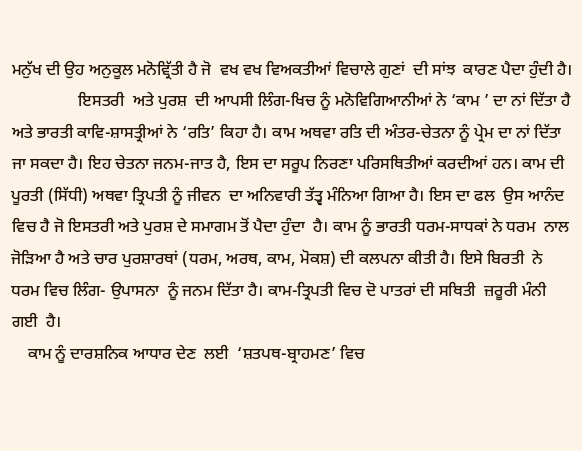ਮਨੁੱਖ ਦੀ ਉਹ ਅਨੁਕੂਲ ਮਨੋਵ੍ਰਿੱਤੀ ਹੈ ਜੋ  ਵਖ ਵਖ ਵਿਅਕਤੀਆਂ ਵਿਚਾਲੇ ਗੁਣਾਂ  ਦੀ ਸਾਂਝ  ਕਾਰਣ ਪੈਦਾ ਹੁੰਦੀ ਹੈ।
                ਇਸਤਰੀ  ਅਤੇ ਪੁਰਸ਼  ਦੀ ਆਪਸੀ ਲਿੰਗ-ਖਿਚ ਨੂੰ ਮਨੋਵਿਗਿਆਨੀਆਂ ਨੇ ‘ਕਾਮ ’ ਦਾ ਨਾਂ ਦਿੱਤਾ ਹੈ ਅਤੇ ਭਾਰਤੀ ਕਾਵਿ-ਸ਼ਾਸਤ੍ਰੀਆਂ ਨੇ ‘ਰਤਿ’ ਕਿਹਾ ਹੈ। ਕਾਮ ਅਥਵਾ ਰਤਿ ਦੀ ਅੰਤਰ-ਚੇਤਨਾ ਨੂੰ ਪ੍ਰੇਮ ਦਾ ਨਾਂ ਦਿੱਤਾ ਜਾ ਸਕਦਾ ਹੈ। ਇਹ ਚੇਤਨਾ ਜਨਮ-ਜਾਤ ਹੈ, ਇਸ ਦਾ ਸਰੂਪ ਨਿਰਣਾ ਪਰਿਸਥਿਤੀਆਂ ਕਰਦੀਆਂ ਹਨ। ਕਾਮ ਦੀ ਪੂਰਤੀ (ਸਿੱਧੀ) ਅਥਵਾ ਤ੍ਰਿਪਤੀ ਨੂੰ ਜੀਵਨ  ਦਾ ਅਨਿਵਾਰੀ ਤੱਤ੍ਵ ਮੰਨਿਆ ਗਿਆ ਹੈ। ਇਸ ਦਾ ਫਲ  ਉਸ ਆਨੰਦ ਵਿਚ ਹੈ ਜੋ ਇਸਤਰੀ ਅਤੇ ਪੁਰਸ਼ ਦੇ ਸਮਾਗਮ ਤੋਂ ਪੈਦਾ ਹੁੰਦਾ  ਹੈ। ਕਾਮ ਨੂੰ ਭਾਰਤੀ ਧਰਮ-ਸਾਧਕਾਂ ਨੇ ਧਰਮ  ਨਾਲ  ਜੋੜਿਆ ਹੈ ਅਤੇ ਚਾਰ ਪੁਰਸ਼ਾਰਥਾਂ (ਧਰਮ, ਅਰਥ, ਕਾਮ, ਮੋਕਸ਼) ਦੀ ਕਲਪਨਾ ਕੀਤੀ ਹੈ। ਇਸੇ ਬਿਰਤੀ  ਨੇ ਧਰਮ ਵਿਚ ਲਿੰਗ- ਉਪਾਸਨਾ  ਨੂੰ ਜਨਮ ਦਿੱਤਾ ਹੈ। ਕਾਮ-ਤ੍ਰਿਪਤੀ ਵਿਚ ਦੋ ਪਾਤਰਾਂ ਦੀ ਸਥਿਤੀ  ਜ਼ਰੂਰੀ ਮੰਨੀ  ਗਈ  ਹੈ।
    ਕਾਮ ਨੂੰ ਦਾਰਸ਼ਨਿਕ ਆਧਾਰ ਦੇਣ  ਲਈ  ‘ਸ਼ਤਪਥ-ਬ੍ਰਾਹਮਣ’ ਵਿਚ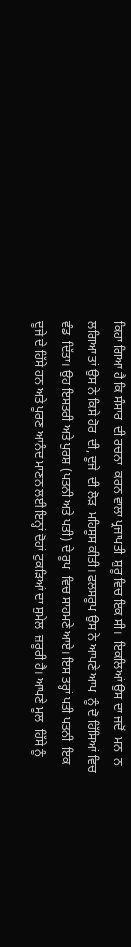ਕਿਹਾ ਗਿਆ ਹੈ ਕਿ ਸੰਸਾਰ  ਦੀ ਰਚਨਾ  ਕਰਨ ਵਾਲਾ ਪ੍ਰਜਾਪਤੀ  ਸ਼ੁਰੂ ਵਿਚ ਇਕ ਸੀ।  ਇਕਲਿਆਂ ਉਸ ਦਾ ਜਦੋਂ  ਮਨ  ਨ ਲਗਿਆ ਤਾਂ ਉਸ ਨੇ ਕਿਸੇ ਹੋਰ  ਦੀ, ਦੂਜੇ  ਦੀ ਲੋੜ  ਮਹਿਸੂਸ ਕੀਤੀ। ਫਲਸਰੂਪ ਉਸ ਨੇ ਆਪਣੇ ਆਪ  ਨੂੰ ਦੋ ਹਿੱਸਿਆਂ ਵਿਚ ਵੰਡ  ਦਿੱਤਾ। ਉਹ ਇਸਤਰੀ ਅਤੇ ਪੁਰਸ਼ (ਪਤਨੀ ਅਤੇ ਪਤੀ) ਦੇ ਰੂਪ  ਵਿਚ ਸਾਹਮਣੇ ਆਏ। ਇਸ ਤਰ੍ਹਾਂ ਪਤੀ ਪਤਨੀ  ਇਕ ਦੂਜੇ ਦੇ ਹਿੱਸੇ ਹਨ ਅਤੇ ਪੂਰਣ ਆਨੰਦ ਮਾਣਨ ਲਈ ਇਨ੍ਹਾਂ ਦੋਹਾਂ ਟੁਕੜਿਆਂ ਦਾ ਸੁਮੇਲ  ਜ਼ਰੂਰੀ ਹੈ। ਆਪਣੇ ਮੂਲ  ਹਿੱਸੇ ਨੂੰ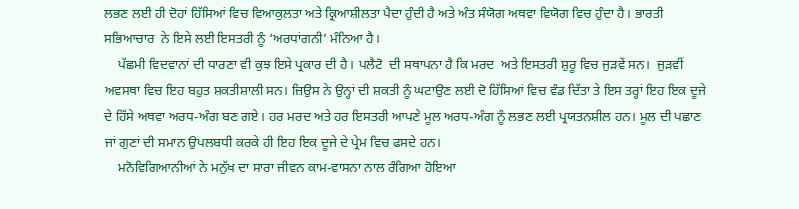ਲਭਣ ਲਈ ਹੀ ਦੋਹਾਂ ਹਿੱਸਿਆਂ ਵਿਚ ਵਿਆਕੁਲਤਾ ਅਤੇ ਕ੍ਰਿਆਸ਼ੀਲਤਾ ਪੈਦਾ ਹੁੰਦੀ ਹੈ ਅਤੇ ਅੰਤ ਸੰਯੋਗ ਅਥਵਾ ਵਿਯੋਗ ਵਿਚ ਹੁੰਦਾ ਹੈ। ਭਾਰਤੀ ਸਭਿਆਚਾਰ  ਨੇ ਇਸੇ ਲਈ ਇਸਤਰੀ ਨੂੰ ‘ਅਰਧਾਂਗਨੀ’ ਮੰਨਿਆ ਹੈ।
    ਪੱਛਮੀ ਵਿਦਵਾਨਾਂ ਦੀ ਧਾਰਣਾ ਵੀ ਕੁਝ ਇਸੇ ਪ੍ਰਕਾਰ ਦੀ ਹੈ। ਪਲੈਟੋ  ਦੀ ਸਥਾਪਨਾ ਹੈ ਕਿ ਮਰਦ  ਅਤੇ ਇਸਤਰੀ ਸ਼ੁਰੂ ਵਿਚ ਜੁੜਵੇਂ ਸਨ।  ਜੁੜਵੀਂ ਅਵਸਥਾ ਵਿਚ ਇਹ ਬਹੁਤ ਸ਼ਕਤੀਸ਼ਾਲੀ ਸਨ। ਜ਼ਿਉਸ ਨੇ ਉਨ੍ਹਾਂ ਦੀ ਸ਼ਕਤੀ ਨੂੰ ਘਟਾਉਣ ਲਈ ਦੋ ਹਿੱਸਿਆਂ ਵਿਚ ਵੰਡ ਦਿੱਤਾ ਤੇ ਇਸ ਤਰ੍ਹਾਂ ਇਹ ਇਕ ਦੂਜੇ ਦੇ ਹਿੱਸੇ ਅਥਵਾ ਅਰਧ-ਅੰਗ ਬਣ ਗਏ। ਹਰ ਮਰਦ ਅਤੇ ਹਰ ਇਸਤਰੀ ਆਪਣੇ ਮੂਲ ਅਰਧ-ਅੰਗ ਨੂੰ ਲਭਣ ਲਈ ਪ੍ਰਯਤਨਸ਼ੀਲ ਹਨ। ਮੂਲ ਦੀ ਪਛਾਣ  ਜਾਂ ਗੁਣਾਂ ਦੀ ਸਮਾਨ ਉਪਲਬਧੀ ਕਰਕੇ ਹੀ ਇਹ ਇਕ ਦੂਜੇ ਦੇ ਪ੍ਰੇਮ ਵਿਚ ਫਸਦੇ ਹਨ।
    ਮਨੋਵਿਗਿਆਨੀਆਂ ਨੇ ਮਨੁੱਖ ਦਾ ਸਾਰਾ ਜੀਵਨ ਕਾਮ-ਵਾਸਨਾ ਨਾਲ ਰੰਗਿਆ ਹੋਇਆ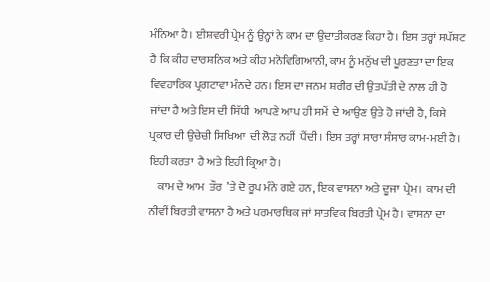ਮੰਨਿਆ ਹੈ। ਈਸ਼ਵਰੀ ਪ੍ਰੇਮ ਨੂੰ ਉਨ੍ਹਾਂ ਨੇ ਕਾਮ ਦਾ ਉਦਾਤੀਕਰਣ ਕਿਹਾ ਹੈ। ਇਸ ਤਰ੍ਹਾਂ ਸਪੱਸ਼ਟ ਹੈ ਕਿ ਕੀਹ ਦਾਰਸ਼ਨਿਕ ਅਤੇ ਕੀਹ ਮਨੋਵਿਗਿਆਨੀ, ਕਾਮ ਨੂੰ ਮਨੁੱਖ ਦੀ ਪੂਰਣਤਾ ਦਾ ਇਕ ਵਿਵਹਾਰਿਕ ਪ੍ਰਗਟਾਵਾ ਮੰਨਦੇ ਹਨ। ਇਸ ਦਾ ਜਨਮ ਸ਼ਰੀਰ ਦੀ ਉਤਪੱਤੀ ਦੇ ਨਾਲ ਹੀ ਹੋ ਜਾਂਦਾ ਹੈ ਅਤੇ ਇਸ ਦੀ ਸਿੱਧੀ  ਆਪਣੇ ਆਪ ਹੀ ਸਮੇਂ  ਦੇ ਆਉਣ ਉਤੇ ਹੋ ਜਾਂਦੀ ਹੈ, ਕਿਸੇ ਪ੍ਰਕਾਰ ਦੀ ਉਚੇਚੀ ਸਿਖਿਆ  ਦੀ ਲੋੜ ਨਹੀਂ  ਪੈਂਦੀ। ਇਸ ਤਰ੍ਹਾਂ ਸਾਰਾ ਸੰਸਾਰ ਕਾਮ-ਮਈ ਹੈ। ਇਹੀ ਕਰਤਾ  ਹੈ ਅਤੇ ਇਹੀ ਕ੍ਰਿਆ ਹੈ।
    ਕਾਮ ਦੇ ਆਮ  ਤੌਰ  ’ਤੇ ਦੋ ਰੂਪ ਮੰਨੇ ਗਏ ਹਨ, ਇਕ ਵਾਸਨਾ ਅਤੇ ਦੂਜਾ  ਪ੍ਰੇਮ।  ਕਾਮ ਦੀ ਨੀਵੀਂ ਬਿਰਤੀ ਵਾਸਨਾ ਹੈ ਅਤੇ ਪਰਮਾਰਥਿਕ ਜਾਂ ਸਾਤਵਿਕ ਬਿਰਤੀ ਪ੍ਰੇਮ ਹੈ। ਵਾਸਨਾ ਦਾ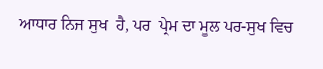ਆਧਾਰ ਨਿਜ ਸੁਖ  ਹੈ, ਪਰ  ਪ੍ਰੇਮ ਦਾ ਮੂਲ ਪਰ-ਸੁਖ ਵਿਚ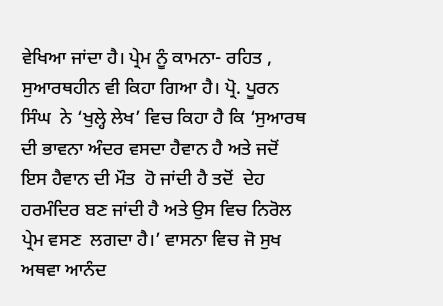ਵੇਖਿਆ ਜਾਂਦਾ ਹੈ। ਪ੍ਰੇਮ ਨੂੰ ਕਾਮਨਾ- ਰਹਿਤ , ਸੁਆਰਥਹੀਨ ਵੀ ਕਿਹਾ ਗਿਆ ਹੈ। ਪ੍ਰੋ. ਪੂਰਨ ਸਿੰਘ  ਨੇ ‘ਖੁਲ੍ਹੇ ਲੇਖ’ ਵਿਚ ਕਿਹਾ ਹੈ ਕਿ ‘ਸੁਆਰਥ ਦੀ ਭਾਵਨਾ ਅੰਦਰ ਵਸਦਾ ਹੈਵਾਨ ਹੈ ਅਤੇ ਜਦੋਂ ਇਸ ਹੈਵਾਨ ਦੀ ਮੌਤ  ਹੋ ਜਾਂਦੀ ਹੈ ਤਦੋਂ  ਦੇਹ ਹਰਮੰਦਿਰ ਬਣ ਜਾਂਦੀ ਹੈ ਅਤੇ ਉਸ ਵਿਚ ਨਿਰੋਲ ਪ੍ਰੇਮ ਵਸਣ  ਲਗਦਾ ਹੈ।’ ਵਾਸਨਾ ਵਿਚ ਜੋ ਸੁਖ ਅਥਵਾ ਆਨੰਦ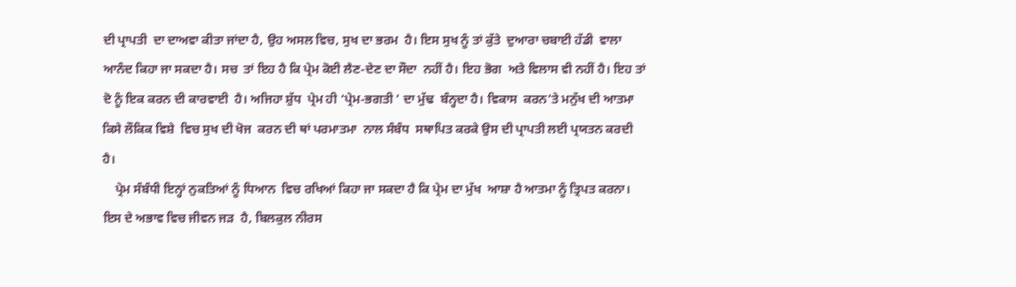ਦੀ ਪ੍ਰਾਪਤੀ  ਦਾ ਦਾਅਵਾ ਕੀਤਾ ਜਾਂਦਾ ਹੈ, ਉਹ ਅਸਲ ਵਿਚ, ਸੁਖ ਦਾ ਭਰਮ  ਹੈ। ਇਸ ਸੁਖ ਨੂੰ ਤਾਂ ਕੁੱਤੇ  ਦੁਆਰਾ ਚਬਾਈ ਹੱਡੀ  ਵਾਲਾ ਆਨੰਦ ਕਿਹਾ ਜਾ ਸਕਦਾ ਹੈ। ਸਚ  ਤਾਂ ਇਹ ਹੈ ਕਿ ਪ੍ਰੇਮ ਕੋਈ ਲੈਣ-ਦੇਣ ਦਾ ਸੌਦਾ  ਨਹੀਂ ਹੈ। ਇਹ ਭੋਗ  ਅਤੇ ਵਿਲਾਸ ਵੀ ਨਹੀਂ ਹੈ। ਇਹ ਤਾਂ ਦੋ ਨੂੰ ਇਕ ਕਰਨ ਦੀ ਕਾਰਵਾਈ  ਹੈ। ਅਜਿਹਾ ਸ਼ੁੱਧ  ਪ੍ਰੇਮ ਹੀ ‘ਪ੍ਰੇਮ-ਭਗਤੀ ’ ਦਾ ਮੁੱਢ  ਬੰਨ੍ਹਦਾ ਹੈ। ਵਿਕਾਸ  ਕਰਨ’ਤੇ ਮਨੁੱਖ ਦੀ ਆਤਮਾ  ਕਿਸੇ ਲੌਕਿਕ ਵਿਸ਼ੇ  ਵਿਚ ਸੁਖ ਦੀ ਖੋਜ  ਕਰਨ ਦੀ ਥਾਂ ਪਰਮਾਤਮਾ  ਨਾਲ ਸੰਬੰਧ  ਸਥਾਪਿਤ ਕਰਕੇ ਉਸ ਦੀ ਪ੍ਰਾਪਤੀ ਲਈ ਪ੍ਰਯਤਨ ਕਰਦੀ ਹੈ।
    ਪ੍ਰੇਮ ਸੰਬੰਧੀ ਇਨ੍ਹਾਂ ਨੁਕਤਿਆਂ ਨੂੰ ਧਿਆਨ  ਵਿਚ ਰਖਿਆਂ ਕਿਹਾ ਜਾ ਸਕਦਾ ਹੈ ਕਿ ਪ੍ਰੇਮ ਦਾ ਮੁੱਖ  ਆਸ਼ਾ ਹੈ ਆਤਮਾ ਨੂੰ ਤ੍ਰਿਪਤ ਕਰਨਾ। ਇਸ ਦੇ ਅਭਾਵ ਵਿਚ ਜੀਵਨ ਜੜ  ਹੈ, ਬਿਲਕੁਲ ਨੀਰਸ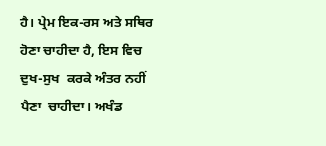ਹੈ। ਪ੍ਰੇਮ ਇਕ-ਰਸ ਅਤੇ ਸਥਿਰ  ਹੋਣਾ ਚਾਹੀਦਾ ਹੈ, ਇਸ ਵਿਚ ਦੁਖ-ਸੁਖ  ਕਰਕੇ ਅੰਤਰ ਨਹੀਂ ਪੈਣਾ  ਚਾਹੀਦਾ। ਅਖੰਡ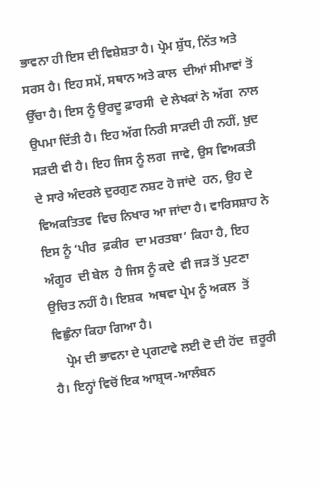ਭਾਵਨਾ ਹੀ ਇਸ ਦੀ ਵਿਸ਼ੇਸ਼ਤਾ ਹੈ। ਪ੍ਰੇਮ ਸ਼ੁੱਧ, ਨਿੱਤ ਅਤੇ ਸਰਸ ਹੈ। ਇਹ ਸਮੇਂ, ਸਥਾਨ ਅਤੇ ਕਾਲ  ਦੀਆਂ ਸੀਮਾਵਾਂ ਤੋਂ ਉੱਚਾ ਹੈ। ਇਸ ਨੂੰ ਉਰਦੂ ਫ਼ਾਰਸੀ  ਦੇ ਲੇਖਕਾਂ ਨੇ ਅੱਗ  ਨਾਲ ਉਪਮਾ ਦਿੱਤੀ ਹੈ। ਇਹ ਅੱਗ ਨਿਰੀ ਸਾੜਦੀ ਹੀ ਨਹੀਂ, ਖ਼ੁਦ  ਸੜਦੀ ਵੀ ਹੈ। ਇਹ ਜਿਸ ਨੂੰ ਲਗ  ਜਾਵੇ, ਉਸ ਵਿਅਕਤੀ  ਦੇ ਸਾਰੇ ਅੰਦਰਲੇ ਦੁਰਗੁਣ ਨਸ਼ਟ ਹੋ ਜਾਂਦੇ  ਹਨ, ਉਹ ਦੇ ਵਿਅਕਤਿਤਵ  ਵਿਚ ਨਿਖਾਰ ਆ ਜਾਂਦਾ ਹੈ। ਵਾਰਿਸਸ਼ਾਹ ਨੇ ਇਸ ਨੂੰ ‘ਪੀਰ  ਫ਼ਕੀਰ  ਦਾ ਮਰਤਬਾ’ ਕਿਹਾ ਹੈ, ਇਹ ਅੰਗੂਰ  ਦੀ ਬੇਲ  ਹੈ ਜਿਸ ਨੂੰ ਕਦੇ  ਵੀ ਜੜ ਤੋਂ ਪੁਟਣਾ ਉਚਿਤ ਨਹੀਂ ਹੈ। ਇਸ਼ਕ  ਅਥਵਾ ਪ੍ਰੇਮ ਨੂੰ ਅਕਲ  ਤੋਂ ਵਿਛੁੰਨਾ ਕਿਹਾ ਗਿਆ ਹੈ।
    ਪ੍ਰੇਮ ਦੀ ਭਾਵਨਾ ਦੇ ਪ੍ਰਗਟਾਵੇ ਲਈ ਦੋ ਦੀ ਹੋਂਦ  ਜ਼ਰੂਰੀ ਹੈ। ਇਨ੍ਹਾਂ ਵਿਚੋਂ ਇਕ ਆਸ਼੍ਰਯ-ਆਲੰਬਨ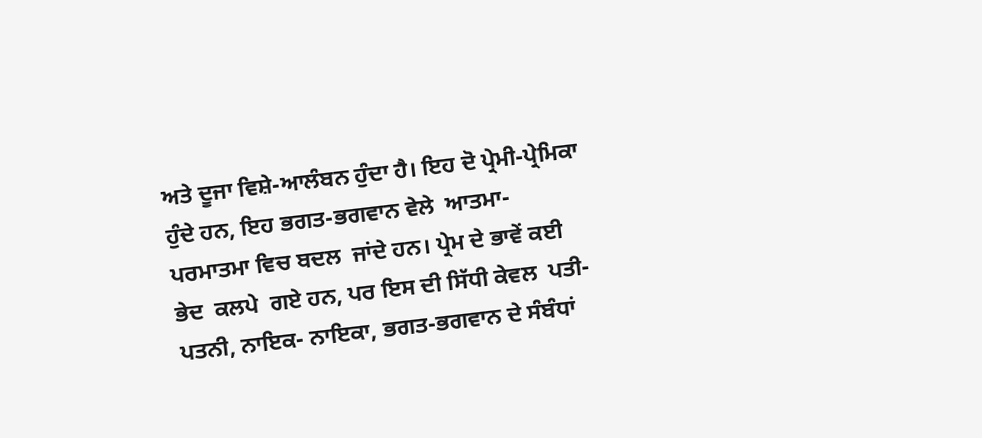ਅਤੇ ਦੂਜਾ ਵਿਸ਼ੇ-ਆਲੰਬਨ ਹੁੰਦਾ ਹੈ। ਇਹ ਦੋ ਪ੍ਰੇਮੀ-ਪ੍ਰੇਮਿਕਾ ਹੁੰਦੇ ਹਨ, ਇਹ ਭਗਤ-ਭਗਵਾਨ ਵੇਲੇ  ਆਤਮਾ-ਪਰਮਾਤਮਾ ਵਿਚ ਬਦਲ  ਜਾਂਦੇ ਹਨ। ਪ੍ਰੇਮ ਦੇ ਭਾਵੇਂ ਕਈ ਭੇਦ  ਕਲਪੇ  ਗਏ ਹਨ, ਪਰ ਇਸ ਦੀ ਸਿੱਧੀ ਕੇਵਲ  ਪਤੀ-ਪਤਨੀ, ਨਾਇਕ- ਨਾਇਕਾ, ਭਗਤ-ਭਗਵਾਨ ਦੇ ਸੰਬੰਧਾਂ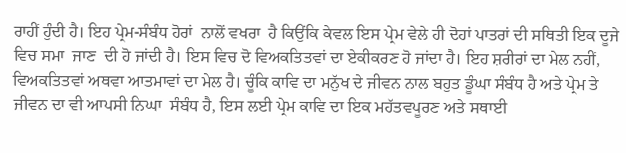ਰਾਹੀਂ ਹੁੰਦੀ ਹੈ। ਇਹ ਪ੍ਰੇਮ-ਸੰਬੰਧ ਹੋਰਾਂ  ਨਾਲੋਂ ਵਖਰਾ  ਹੈ ਕਿਉਂਕਿ ਕੇਵਲ ਇਸ ਪ੍ਰੇਮ ਵੇਲੇ ਹੀ ਦੋਹਾਂ ਪਾਤਰਾਂ ਦੀ ਸਥਿਤੀ ਇਕ ਦੂਜੇ ਵਿਚ ਸਮਾ  ਜਾਣ  ਦੀ ਹੋ ਜਾਂਦੀ ਹੈ। ਇਸ ਵਿਚ ਦੋ ਵਿਅਕਤਿਤਵਾਂ ਦਾ ਏਕੀਕਰਣ ਹੋ ਜਾਂਦਾ ਹੈ। ਇਹ ਸ਼ਰੀਰਾਂ ਦਾ ਮੇਲ ਨਹੀਂ, ਵਿਅਕਤਿਤਵਾਂ ਅਥਵਾ ਆਤਮਾਵਾਂ ਦਾ ਮੇਲ ਹੈ। ਚੂੰਕਿ ਕਾਵਿ ਦਾ ਮਨੁੱਖ ਦੇ ਜੀਵਨ ਨਾਲ ਬਹੁਤ ਡੂੰਘਾ ਸੰਬੰਧ ਹੈ ਅਤੇ ਪ੍ਰੇਮ ਤੇ ਜੀਵਨ ਦਾ ਵੀ ਆਪਸੀ ਨਿਘਾ  ਸੰਬੰਧ ਹੈ, ਇਸ ਲਈ ਪ੍ਰੇਮ ਕਾਵਿ ਦਾ ਇਕ ਮਹੱਤਵਪੂਰਣ ਅਤੇ ਸਥਾਈ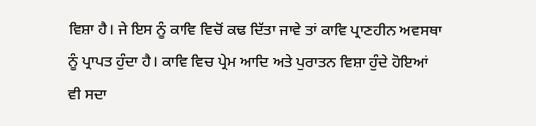ਵਿਸ਼ਾ ਹੈ। ਜੇ ਇਸ ਨੂੰ ਕਾਵਿ ਵਿਚੋਂ ਕਢ ਦਿੱਤਾ ਜਾਵੇ ਤਾਂ ਕਾਵਿ ਪ੍ਰਾਣਹੀਨ ਅਵਸਥਾ ਨੂੰ ਪ੍ਰਾਪਤ ਹੁੰਦਾ ਹੈ। ਕਾਵਿ ਵਿਚ ਪ੍ਰੇਮ ਆਦਿ ਅਤੇ ਪੁਰਾਤਨ ਵਿਸ਼ਾ ਹੁੰਦੇ ਹੋਇਆਂ ਵੀ ਸਦਾ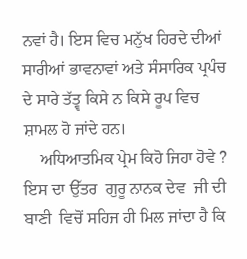ਨਵਾਂ ਹੈ। ਇਸ ਵਿਚ ਮਨੁੱਖ ਹਿਰਦੇ ਦੀਆਂ ਸਾਰੀਆਂ ਭਾਵਨਾਵਾਂ ਅਤੇ ਸੰਸਾਰਿਕ ਪ੍ਰਪੰਚ  ਦੇ ਸਾਰੇ ਤੱਤ੍ਵ ਕਿਸੇ ਨ ਕਿਸੇ ਰੂਪ ਵਿਚ ਸ਼ਾਮਲ ਹੋ ਜਾਂਦੇ ਹਨ।
    ਅਧਿਆਤਮਿਕ ਪ੍ਰੇਮ ਕਿਹੋ ਜਿਹਾ ਹੋਵੇ ? ਇਸ ਦਾ ਉੱਤਰ  ਗੁਰੂ ਨਾਨਕ ਦੇਵ  ਜੀ ਦੀ ਬਾਣੀ  ਵਿਚੋਂ ਸਹਿਜ ਹੀ ਮਿਲ ਜਾਂਦਾ ਹੈ ਕਿ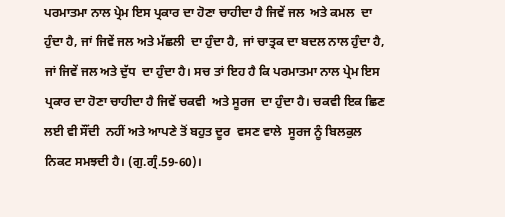ਪਰਮਾਤਮਾ ਨਾਲ ਪ੍ਰੇਮ ਇਸ ਪ੍ਰਕਾਰ ਦਾ ਹੋਣਾ ਚਾਹੀਦਾ ਹੈ ਜਿਵੇਂ ਜਲ  ਅਤੇ ਕਮਲ  ਦਾ ਹੁੰਦਾ ਹੈ, ਜਾਂ ਜਿਵੇਂ ਜਲ ਅਤੇ ਮੱਛਲੀ  ਦਾ ਹੁੰਦਾ ਹੈ, ਜਾਂ ਚਾਤ੍ਰਕ ਦਾ ਬਦਲ ਨਾਲ ਹੁੰਦਾ ਹੈ, ਜਾਂ ਜਿਵੇਂ ਜਲ ਅਤੇ ਦੁੱਧ  ਦਾ ਹੁੰਦਾ ਹੈ। ਸਚ ਤਾਂ ਇਹ ਹੈ ਕਿ ਪਰਮਾਤਮਾ ਨਾਲ ਪ੍ਰੇਮ ਇਸ ਪ੍ਰਕਾਰ ਦਾ ਹੋਣਾ ਚਾਹੀਦਾ ਹੈ ਜਿਵੇਂ ਚਕਵੀ  ਅਤੇ ਸੂਰਜ  ਦਾ ਹੁੰਦਾ ਹੈ। ਚਕਵੀ ਇਕ ਛਿਣ ਲਈ ਵੀ ਸੌਂਦੀ  ਨਹੀਂ ਅਤੇ ਆਪਣੇ ਤੋਂ ਬਹੁਤ ਦੂਰ  ਵਸਣ ਵਾਲੇ  ਸੂਰਜ ਨੂੰ ਬਿਲਕੁਲ ਨਿਕਟ ਸਮਝਦੀ ਹੈ। (ਗੁ.ਗ੍ਰੰ.59-60)।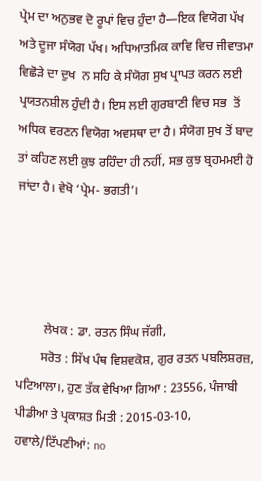ਪ੍ਰੇਮ ਦਾ ਅਨੁਭਵ ਦੋ ਰੂਪਾਂ ਵਿਚ ਹੁੰਦਾ ਹੈ—ਇਕ ਵਿਯੋਗ ਪੱਖ  ਅਤੇ ਦੂਜਾ ਸੰਯੋਗ ਪੱਖ। ਅਧਿਆਤਮਿਕ ਕਾਵਿ ਵਿਚ ਜੀਵਾਤਮਾ  ਵਿਛੋੜੇ ਦਾ ਦੁਖ  ਨ ਸਹਿ ਕੇ ਸੰਯੋਗ ਸੁਖ ਪ੍ਰਾਪਤ ਕਰਨ ਲਈ ਪ੍ਰਯਤਨਸ਼ੀਲ ਹੁੰਦੀ ਹੈ। ਇਸ ਲਈ ਗੁਰਬਾਣੀ ਵਿਚ ਸਭ  ਤੋਂ ਅਧਿਕ ਵਰਣਨ ਵਿਯੋਗ ਅਵਸਥਾ ਦਾ ਹੈ। ਸੰਯੋਗ ਸੁਖ ਤੋਂ ਬਾਦ ਤਾਂ ਕਹਿਣ ਲਈ ਕੁਝ ਰਹਿੰਦਾ ਹੀ ਨਹੀਂ, ਸਭ ਕੁਝ ਬ੍ਰਹਮਮਈ ਹੋ ਜਾਂਦਾ ਹੈ। ਵੇਖੋ ‘ਪ੍ਰੇਮ- ਭਗਤੀ’।




         ਲੇਖਕ : ਡਾ. ਰਤਨ ਸਿੰਘ ਜੱਗੀ,
        ਸਰੋਤ : ਸਿੱਖ ਪੰਥ ਵਿਸ਼ਵਕੋਸ਼, ਗੁਰ ਰਤਨ ਪਬਲਿਸ਼ਰਜ਼, ਪਟਿਆਲਾ।, ਹੁਣ ਤੱਕ ਵੇਖਿਆ ਗਿਆ : 23556, ਪੰਜਾਬੀ ਪੀਡੀਆ ਤੇ ਪ੍ਰਕਾਸ਼ਤ ਮਿਤੀ : 2015-03-10, ਹਵਾਲੇ/ਟਿੱਪਣੀਆਂ: no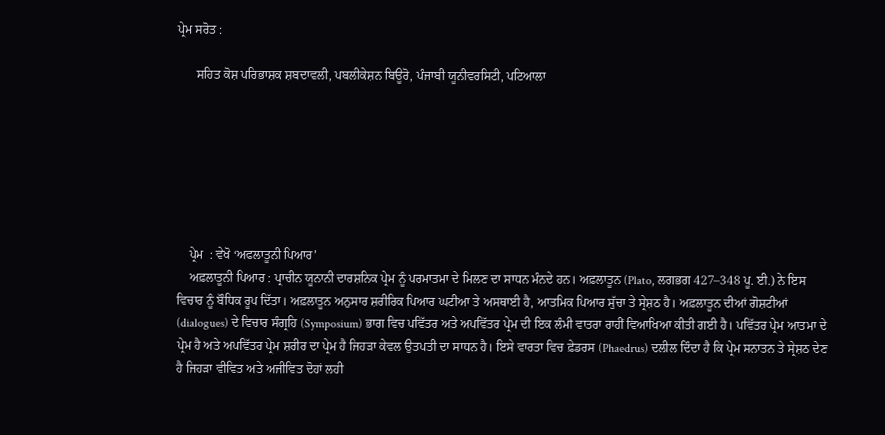ਪ੍ਰੇਮ ਸਰੋਤ :

      ਸਹਿਤ ਕੋਸ਼ ਪਰਿਭਾਸ਼ਕ ਸ਼ਬਦਾਵਲੀ, ਪਬਲੀਕੇਸ਼ਨ ਬਿਊਰੋ, ਪੰਜਾਬੀ ਯੂਨੀਵਰਸਿਟੀ, ਪਟਿਆਲਾ







    ਪ੍ਰੇਮ  : ਵੇਖੋ ‘ਅਫਲਾਤੂਨੀ ਪਿਆਰ’
    ਅਫ਼ਲਾਤੂਨੀ ਪਿਆਰ : ਪ੍ਰਾਚੀਨ ਯੂਨਾਨੀ ਦਾਰਸ਼ਨਿਕ ਪ੍ਰੇਮ ਨੂੰ ਪਰਮਾਤਮਾ ਦੇ ਮਿਲਣ ਦਾ ਸਾਧਨ ਮੰਨਦੇ ਹਨ। ਅਫ਼ਲਾਤੂਨ (Plato, ਲਗਭਗ 427–348 ਪੂ. ਈ.) ਨੇ ਇਸ ਵਿਚਾਰ ਨੂੰ ਬੌਧਿਕ ਰੂਪ ਦਿੱਤਾ। ਅਫ਼ਲਾਤੂਨ ਅਨੁਸਾਰ ਸ਼ਰੀਰਿਕ ਪਿਆਰ ਘਟੀਆ ਤੇ ਅਸਥਾਈ ਹੈ, ਆਤਮਿਕ ਪਿਆਰ ਸੁੱਚਾ ਤੇ ਸ੍ਰੇਸ਼ਠ ਹੈ। ਅਫ਼ਲਾਤੂਨ ਦੀਆਂ ਗੋਸ਼ਟੀਆਂ (dialogues) ਦੇ ਵਿਚਾਰ ਸੰਗ੍ਰਹਿ (Symposium) ਭਾਗ ਵਿਚ ਪਵਿੱਤਰ ਅਤੇ ਅਪਵਿੱਤਰ ਪ੍ਰੇਮ ਦੀ ਇਕ ਲੰਮੀ ਵਾਤਰਾ ਰਾਹੀਂ ਵਿਆਖਿਆ ਕੀਤੀ ਗਈ ਹੈ। ਪਵਿੱਤਰ ਪ੍ਰੇਮ ਆਤਮਾ ਦੇ ਪ੍ਰੇਮ ਹੈ ਅਤੇ ਅਪਵਿੱਤਰ ਪ੍ਰੇਮ ਸ਼ਰੀਰ ਦਾ ਪ੍ਰੇਮ ਹੈ ਜਿਹੜਾ ਕੇਵਲ ਉਤਪਤੀ ਦਾ ਸਾਧਨ ਹੈ। ਇਸੇ ਵਾਰਤਾ ਵਿਚ ਫ਼ੇਡਰਸ (Phaedrus) ਦਲੀਲ ਦਿੰਦਾ ਹੈ ਕਿ ਪ੍ਰੇਮ ਸਨਾਤਨ ਤੇ ਸ੍ਰੇਸ਼ਠ ਦੇਣ ਹੈ ਜਿਹੜਾ ਵੀਵਿਤ ਅਤੇ ਅਜੀਵਿਤ ਦੋਹਾਂ ਲਹੀ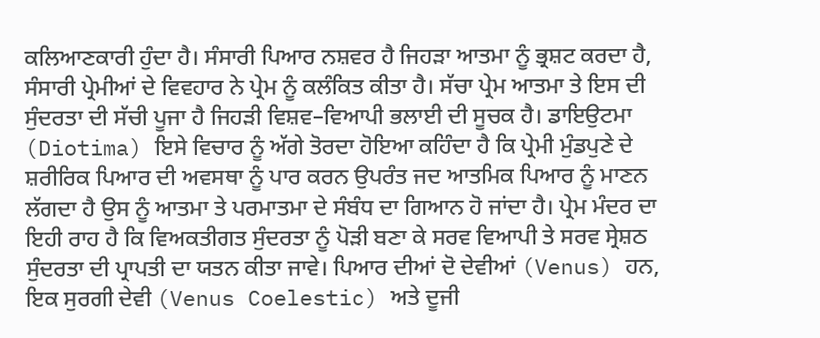ਕਲਿਆਣਕਾਰੀ ਹੁੰਦਾ ਹੈ। ਸੰਸਾਰੀ ਪਿਆਰ ਨਸ਼ਵਰ ਹੈ ਜਿਹੜਾ ਆਤਮਾ ਨੂੰ ਭ੍ਰਸ਼ਟ ਕਰਦਾ ਹੈ, ਸੰਸਾਰੀ ਪ੍ਰੇਮੀਆਂ ਦੇ ਵਿਵਹਾਰ ਨੇ ਪ੍ਰੇਮ ਨੂੰ ਕਲੰਕਿਤ ਕੀਤਾ ਹੈ। ਸੱਚਾ ਪ੍ਰੇਮ ਆਤਮਾ ਤੇ ਇਸ ਦੀ ਸੁੰਦਰਤਾ ਦੀ ਸੱਚੀ ਪੂਜਾ ਹੈ ਜਿਹੜੀ ਵਿਸ਼ਵ–ਵਿਆਪੀ ਭਲਾਈ ਦੀ ਸੂਚਕ ਹੈ। ਡਾਇਉਟਮਾ (Diotima) ਇਸੇ ਵਿਚਾਰ ਨੂੰ ਅੱਗੇ ਤੋਰਦਾ ਹੋਇਆ ਕਹਿੰਦਾ ਹੈ ਕਿ ਪ੍ਰੇਮੀ ਮੁੰਡਪੁਣੇ ਦੇ ਸ਼ਰੀਰਿਕ ਪਿਆਰ ਦੀ ਅਵਸਥਾ ਨੂੰ ਪਾਰ ਕਰਨ ਉਪਰੰਤ ਜਦ ਆਤਮਿਕ ਪਿਆਰ ਨੂੰ ਮਾਣਨ ਲੱਗਦਾ ਹੈ ਉਸ ਨੂੰ ਆਤਮਾ ਤੇ ਪਰਮਾਤਮਾ ਦੇ ਸੰਬੰਧ ਦਾ ਗਿਆਨ ਹੋ ਜਾਂਦਾ ਹੈ। ਪ੍ਰੇਮ ਮੰਦਰ ਦਾ ਇਹੀ ਰਾਹ ਹੈ ਕਿ ਵਿਅਕਤੀਗਤ ਸੁੰਦਰਤਾ ਨੂੰ ਪੋੜੀ ਬਣਾ ਕੇ ਸਰਵ ਵਿਆਪੀ ਤੇ ਸਰਵ ਸ੍ਰੇਸ਼ਠ ਸੁੰਦਰਤਾ ਦੀ ਪ੍ਰਾਪਤੀ ਦਾ ਯਤਨ ਕੀਤਾ ਜਾਵੇ। ਪਿਆਰ ਦੀਆਂ ਦੋ ਦੇਵੀਆਂ (Venus) ਹਨ, ਇਕ ਸੁਰਗੀ ਦੇਵੀ (Venus Coelestic) ਅਤੇ ਦੂਜੀ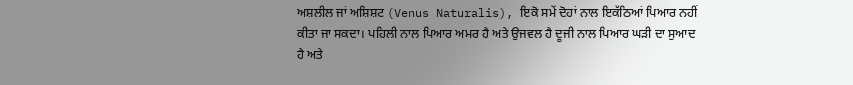ਅਸ਼ਲੀਲ ਜਾਂ ਅਸ਼ਿਸ਼ਟ (Venus Naturalis), ਇਕੋ ਸਮੇਂ ਦੋਹਾਂ ਨਾਲ ਇਕੱਠਿਆਂ ਪਿਆਰ ਨਹੀਂ ਕੀਤਾ ਜਾ ਸਕਦਾ। ਪਹਿਲੀ ਨਾਲ ਪਿਆਰ ਅਮਰ ਹੈ ਅਤੇ ਉਜਵਲ ਹੈ ਦੂਜੀ ਨਾਲ ਪਿਆਰ ਘੜੀ ਦਾ ਸੁਆਦ ਹੈ ਅਤੇ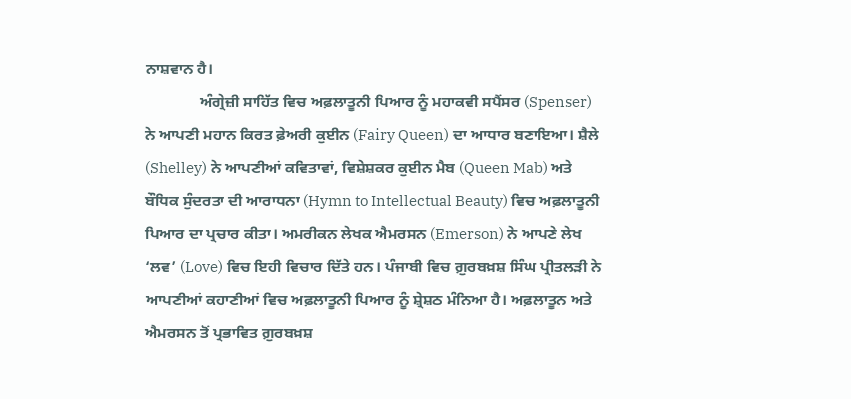ਨਾਸ਼ਵਾਨ ਹੈ।
              ਅੰਗ੍ਰੇਜ਼ੀ ਸਾਹਿੱਤ ਵਿਚ ਅਫ਼ਲਾਤੂਨੀ ਪਿਆਰ ਨੂੰ ਮਹਾਕਵੀ ਸਪੈਂਸਰ (Spenser) ਨੇ ਆਪਣੀ ਮਹਾਨ ਕਿਰਤ ਫ਼ੇਅਰੀ ਕੁਈਨ (Fairy Queen) ਦਾ ਆਧਾਰ ਬਣਾਇਆ। ਸ਼ੈਲੇ (Shelley) ਨੇ ਆਪਣੀਆਂ ਕਵਿਤਾਵਾਂ, ਵਿਸ਼ੇਸ਼ਕਰ ਕੁਈਨ ਮੈਬ (Queen Mab) ਅਤੇ ਬੌਧਿਕ ਸੁੰਦਰਤਾ ਦੀ ਆਰਾਧਨਾ (Hymn to Intellectual Beauty) ਵਿਚ ਅਫ਼ਲਾਤੂਨੀ ਪਿਆਰ ਦਾ ਪ੍ਰਚਾਰ ਕੀਤਾ। ਅਮਰੀਕਨ ਲੇਖਕ ਐਮਰਸਨ (Emerson) ਨੇ ਆਪਣੇ ਲੇਖ ‘ਲਵ’ (Love) ਵਿਚ ਇਹੀ ਵਿਚਾਰ ਦਿੱਤੇ ਹਨ। ਪੰਜਾਬੀ ਵਿਚ ਗ਼ੁਰਬਖ਼ਸ਼ ਸਿੰਘ ਪ੍ਰੀਤਲੜੀ ਨੇ ਆਪਣੀਆਂ ਕਹਾਣੀਆਂ ਵਿਚ ਅਫ਼ਲਾਤੂਨੀ ਪਿਆਰ ਨੂੰ ਸ਼੍ਰੇਸ਼ਠ ਮੰਨਿਆ ਹੈ। ਅਫ਼ਲਾਤੂਨ ਅਤੇ ਐਮਰਸਨ ਤੋਂ ਪ੍ਰਭਾਵਿਤ ਗ਼ੁਰਬਖ਼ਸ਼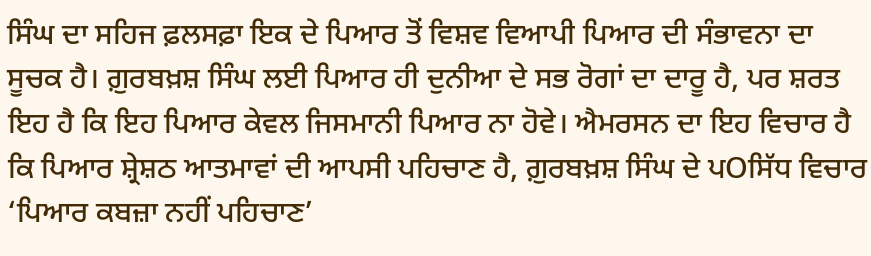ਸਿੰਘ ਦਾ ਸਹਿਜ ਫ਼ਲਸਫ਼ਾ ਇਕ ਦੇ ਪਿਆਰ ਤੋਂ ਵਿਸ਼ਵ ਵਿਆਪੀ ਪਿਆਰ ਦੀ ਸੰਭਾਵਨਾ ਦਾ ਸੂਚਕ ਹੈ। ਗ਼ੁਰਬਖ਼ਸ਼ ਸਿੰਘ ਲਈ ਪਿਆਰ ਹੀ ਦੁਨੀਆ ਦੇ ਸਭ ਰੋਗਾਂ ਦਾ ਦਾਰੂ ਹੈ, ਪਰ ਸ਼ਰਤ ਇਹ ਹੈ ਕਿ ਇਹ ਪਿਆਰ ਕੇਵਲ ਜਿਸਮਾਨੀ ਪਿਆਰ ਨਾ ਹੋਵੇ। ਐਮਰਸਨ ਦਾ ਇਹ ਵਿਚਾਰ ਹੈ ਕਿ ਪਿਆਰ ਸ਼੍ਰੇਸ਼ਠ ਆਤਮਾਵਾਂ ਦੀ ਆਪਸੀ ਪਹਿਚਾਣ ਹੈ, ਗ਼ੁਰਬਖ਼ਸ਼ ਸਿੰਘ ਦੇ ਪOਸਿੱਧ ਵਿਚਾਰ ‘ਪਿਆਰ ਕਬਜ਼ਾ ਨਹੀਂ ਪਹਿਚਾਣ’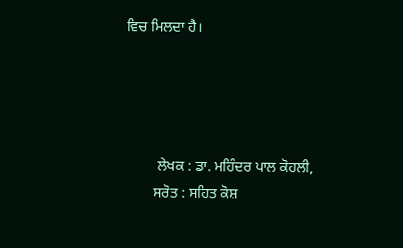ਵਿਚ ਮਿਲਦਾ ਹੈ।




         ਲੇਖਕ : ਡਾ. ਮਹਿੰਦਰ ਪਾਲ ਕੋਹਲੀ,
        ਸਰੋਤ : ਸਹਿਤ ਕੋਸ਼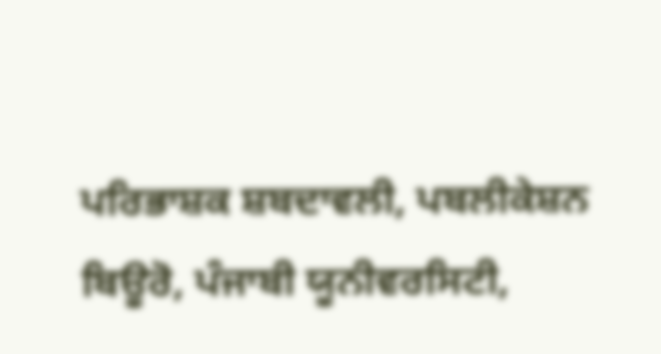ਪਰਿਭਾਸ਼ਕ ਸ਼ਬਦਾਵਲੀ, ਪਬਲੀਕੇਸ਼ਨ ਬਿਊਰੋ, ਪੰਜਾਬੀ ਯੂਨੀਵਰਸਿਟੀ,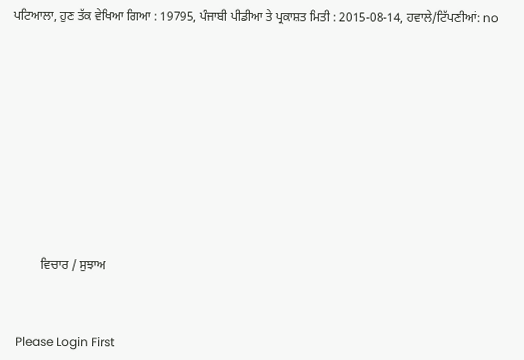ਪਟਿਆਲਾ, ਹੁਣ ਤੱਕ ਵੇਖਿਆ ਗਿਆ : 19795, ਪੰਜਾਬੀ ਪੀਡੀਆ ਤੇ ਪ੍ਰਕਾਸ਼ਤ ਮਿਤੀ : 2015-08-14, ਹਵਾਲੇ/ਟਿੱਪਣੀਆਂ: no












         ਵਿਚਾਰ / ਸੁਝਾਅ



 Please Login First